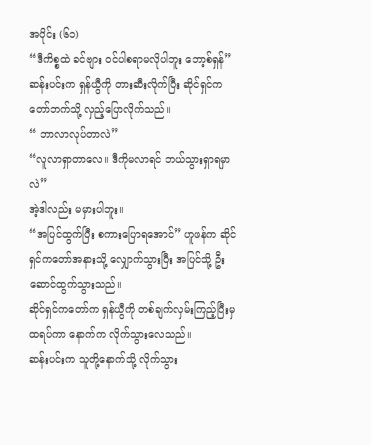အပိုင်း (၆၁)
“ဒီကိစ္စထဲ ခင်ဗျား ဝင်ပါစရာမလိုပါဘူး ဘော့စ်ရှန်”
ဆန်းပင်းက ရှန်ယွီကို တားဆီးလိုက်ပြီး ဆိုင်ရှင်ကတော်ဘက်သို့ လှည့်ပြောလိုက်သည်။
“ ဘာလာလုပ်တာလဲ”
“လူလာရှာတာလေ။ ဒီကိုမလာရင် ဘယ်သွားရှာရမှာလဲ”
အဲ့ဒါလည်း မမှားပါဘူး။
“အပြင်ထွက်ပြီး စကားပြောရအောင်” ဟူဖန်က ဆိုင်ရှင်ကတော်အနားသို့ လျှောက်သွားပြီး အပြင်သို့ ဦးဆောင်ထွက်သွားသည်။
ဆိုင်ရှင်ကတော်က ရှန်ယွီကို တစ်ချက်လှမ်းကြည့်ပြီးမှ ထရပ်ကာ နောက်က လိုက်သွားလေသည်။
ဆန်းပင်းက သူတို့နောက်သို့ လိုက်သွား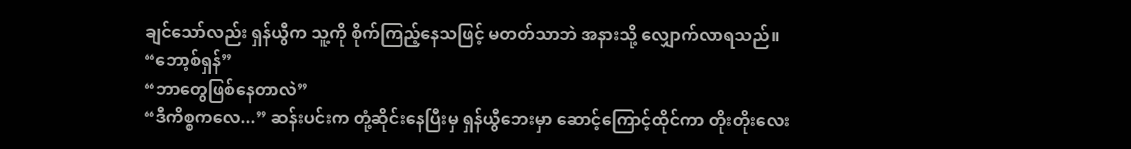ချင်သော်လည်း ရှန်ယွီက သူ့ကို စိုက်ကြည့်နေသဖြင့် မတတ်သာဘဲ အနားသို့ လျှောက်လာရသည်။
“ဘော့စ်ရှန်”
“ဘာတွေဖြစ်နေတာလဲ”
“ဒီကိစ္စကလေ...” ဆန်းပင်းက တုံ့ဆိုင်းနေပြီးမှ ရှန်ယွီဘေးမှာ ဆောင့်ကြောင့်ထိုင်ကာ တိုးတိုးလေး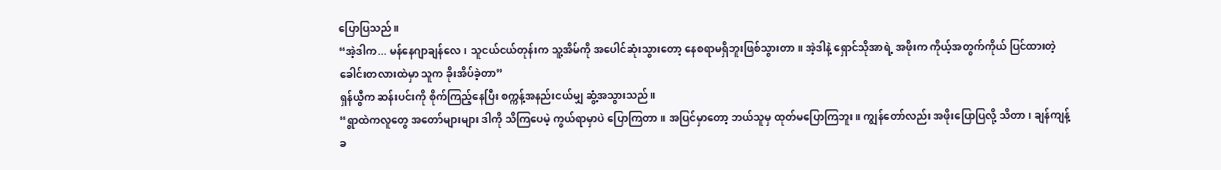ပြောပြသည်။
“အဲ့ဒါက... မန်နေဂျာချန်လေ၊ သူငယ်ငယ်တုန်းက သူ့အိမ်ကို အပေါင်ဆုံးသွားတော့ နေစရာမရှိဘူးဖြစ်သွားတာ။ အဲ့ဒါနဲ့ ရှောင်သိုအာရဲ့ အဖိုးက ကိုယ့်အတွက်ကိုယ် ပြင်ထားတဲ့ ခေါင်းတလားထဲမှာ သူက ခိုးအိပ်ခဲ့တာ”
ရှန်ယွီက ဆန်းပင်းကို စိုက်ကြည့်နေပြီး စက္ကန့်အနည်းငယ်မျှ ဆွံ့အသွားသည်။
“ရွာထဲကလူတွေ အတော်များများ ဒါကို သိကြပေမဲ့ ကွယ်ရာမှာပဲ ပြောကြတာ။ အပြင်မှာတော့ ဘယ်သူမှ ထုတ်မပြောကြဘူး။ ကျွန်တော်လည်း အဖိုးပြောပြလို့ သိတာ၊ ချန်ကျန့်ခ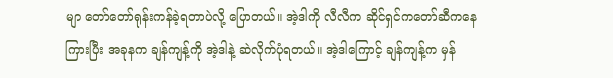မျာ တော်တော်ရုန်းကန်ခဲ့ရတာပဲလို့ ပြောတယ်။ အဲ့ဒါကို လီလီက ဆိုင်ရှင်ကတော်ဆီကနေ ကြားပြီး အခုနက ချန်ကျန့်ကို အဲ့ဒါနဲ့ ဆဲလိုက်ပုံရတယ်။ အဲ့ဒါကြောင့် ချန်ကျန့်က မှန်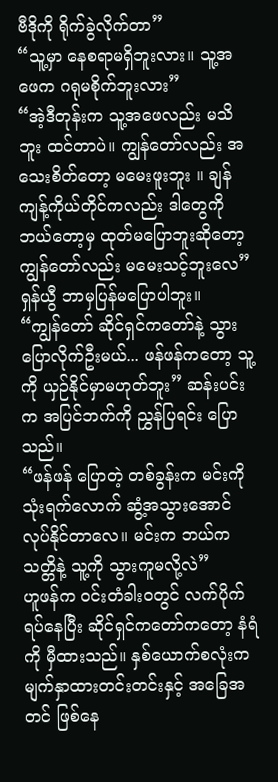ဗီဒိုကို ရိုက်ခွဲလိုက်တာ”
“သူ့မှာ နေစရာမရှိဘူးလား။ သူ့အဖေက ဂရုမစိုက်ဘူးလား”
“အဲ့ဒီတုန်းက သူ့အဖေလည်း မသိဘူး ထင်တာပဲ။ ကျွန်တော်လည်း အသေးစိတ်တော့ မမေးဖူးဘူး ။ ချန်ကျန့်ကိုယ်တိုင်ကလည်း ဒါတွေကို ဘယ်တော့မှ ထုတ်မပြောဘူးဆိုတော့ ကျွန်တော်လည်း မမေးသင့်ဘူးလေ”
ရှန်ယွီ ဘာမှပြန်မပြောပါဘူး။
“ကျွန်တော် ဆိုင်ရှင်ကတော်နဲ့ သွားပြောလိုက်ဦးမယ်... ဖန်ဖန်ကတော့ သူ့ကို ယှဉ်နိုင်မှာမဟုတ်ဘူး” ဆန်းပင်းက အပြင်ဘက်ကို ညွှန်ပြရင်း ပြောသည်။
“ဖန်ဖန် ပြောတဲ့ တစ်ခွန်းက မင်းကို သုံးရက်လောက် ဆွံ့အသွားအောင် လုပ်နိုင်တာလေ။ မင်းက ဘယ်ကသတ္တိနဲ့ သူ့ကို သွားကူမလို့လဲ”
ဟူဖန်က ဝင်းတံခါးဝတွင် လက်ပိုက်ရပ်နေပြီး ဆိုင်ရှင်ကတော်ကတော့ နံရံကို မှီထားသည်။ နှစ်ယောက်စလုံးက မျက်နှာထားတင်းတင်းနှင့် အခြေအတင် ဖြစ်နေ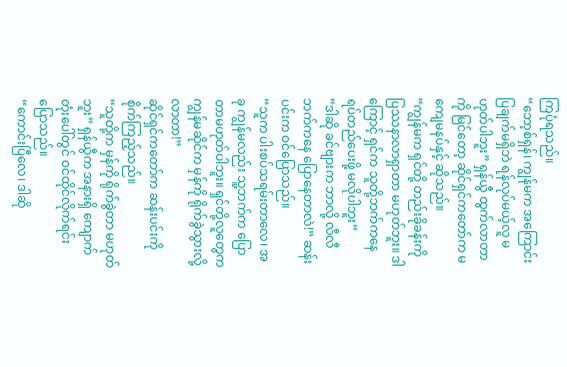ကြပုံရသည်။
“ဘော့စ်ရှန်၊ ကျွန်မက အကြောင်းပြချက်မရှိဘဲ ရန်လုပ်မယ့်လူ မဟုတ်ပါဘူး” ရှန်ယွီ ထွက်လာတာကို မြင်တော့ ဆိုင်ရှင်ကတော်က မကျေမနပ်နှင့် ဆိုသည်။
“ကျွန်မက ရှင်တို့ တည်းခိုခန်းကို ပြဿနာလာရှာတာ မဟုတ်ဘူး။ ဒါကြောင့် ရှင်က သူတို့ဘက်ကနေ ရပ်တည်ပေးဖို့ မလိုပါဘူး”
“ဒါဆို ခင်ဗျားက ဘာလို့ လီလီဘက်ကနေ ပြောနေတာလဲ!” ဆန်းပင်းက ဝင်ပြောသည်။
“သူက ပါးစပ်သရမ်းတာလေ၊ အခု ကျွန်မလည်း သူ့ဘက်က ပြောတာမဟုတ်ပါဘူး။ ရှင်တို့လူတွေက ကျွန်မဆိုင်က မှန်ကို ရိုက်ခွဲသွားလို့ လာတာ!”
ဆိုင်ရှင်ကတော်က ဆန်းပင်းကို စိုက်ကြည့်သည်။
“သူတို့က မှန်ကို ရိုက်ခွဲတာ မဟုတ်ဘူး” ရှန်ယွီက အနားရှိ ကျောက်တုံးပေါ်တွင် ဝင်ထိုင်လိုက်ရင်း ပြောသည်။
“ကောင်းပြီလေ၊ ဒါဆို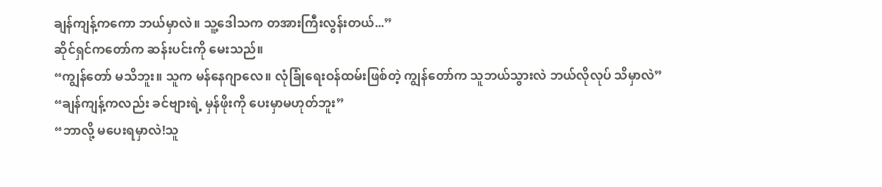ချန်ကျန့်ကကော ဘယ်မှာလဲ။ သူ့ဒေါသက တအားကြီးလွန်းတယ်...”
ဆိုင်ရှင်ကတော်က ဆန်းပင်းကို မေးသည်။
“ကျွန်တော် မသိဘူး။ သူက မန်နေဂျာလေ။ လုံခြုံရေးဝန်ထမ်းဖြစ်တဲ့ ကျွန်တော်က သူဘယ်သွားလဲ ဘယ်လိုလုပ် သိမှာလဲ”
“ချန်ကျန့်ကလည်း ခင်ဗျားရဲ့ မှန်ဖိုးကို ပေးမှာမဟုတ်ဘူး”
“ဘာလို့ မပေးရမှာလဲ!သူ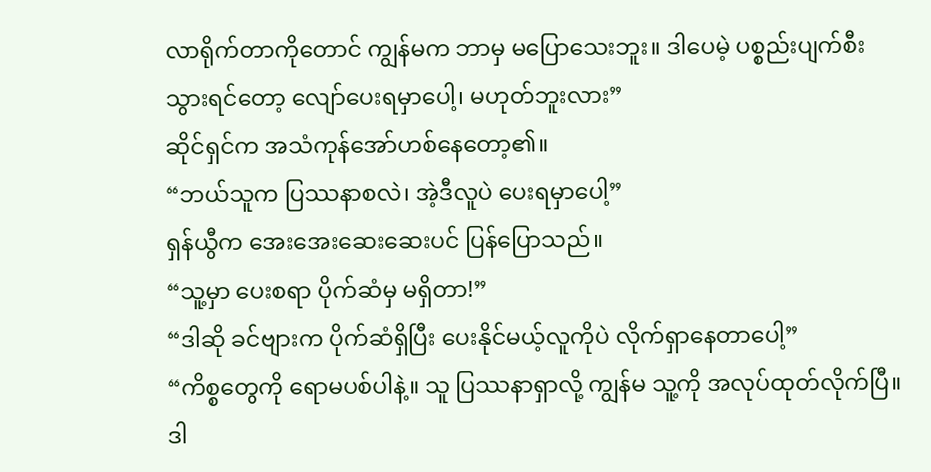လာရိုက်တာကိုတောင် ကျွန်မက ဘာမှ မပြောသေးဘူး။ ဒါပေမဲ့ ပစ္စည်းပျက်စီးသွားရင်တော့ လျော်ပေးရမှာပေါ့၊ မဟုတ်ဘူးလား”
ဆိုင်ရှင်က အသံကုန်အော်ဟစ်နေတော့၏။
“ဘယ်သူက ပြဿနာစလဲ၊ အဲ့ဒီလူပဲ ပေးရမှာပေါ့”
ရှန်ယွီက အေးအေးဆေးဆေးပင် ပြန်ပြောသည်။
“သူ့မှာ ပေးစရာ ပိုက်ဆံမှ မရှိတာ!”
“ဒါဆို ခင်ဗျားက ပိုက်ဆံရှိပြီး ပေးနိုင်မယ့်လူကိုပဲ လိုက်ရှာနေတာပေါ့”
“ကိစ္စတွေကို ရောမပစ်ပါနဲ့။ သူ ပြဿနာရှာလို့ ကျွန်မ သူ့ကို အလုပ်ထုတ်လိုက်ပြီ။ ဒါ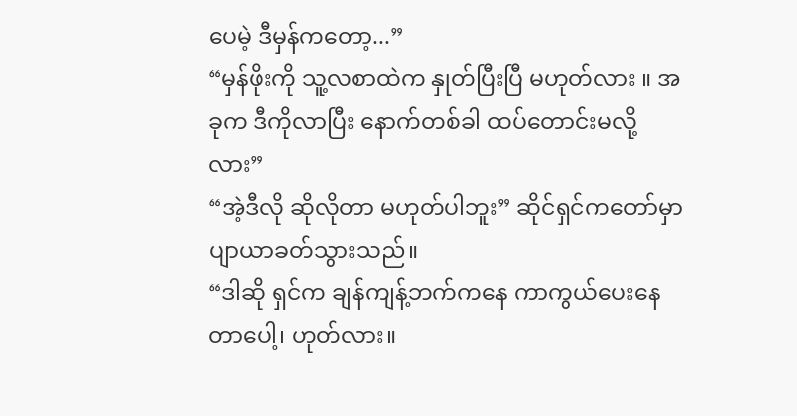ပေမဲ့ ဒီမှန်ကတော့...”
“မှန်ဖိုးကို သူ့လစာထဲက နှုတ်ပြီးပြီ မဟုတ်လား ။ အခုက ဒီကိုလာပြီး နောက်တစ်ခါ ထပ်တောင်းမလို့လား”
“အဲ့ဒီလို ဆိုလိုတာ မဟုတ်ပါဘူး” ဆိုင်ရှင်ကတော်မှာ ပျာယာခတ်သွားသည်။
“ဒါဆို ရှင်က ချန်ကျန့်ဘက်ကနေ ကာကွယ်ပေးနေတာပေါ့၊ ဟုတ်လား။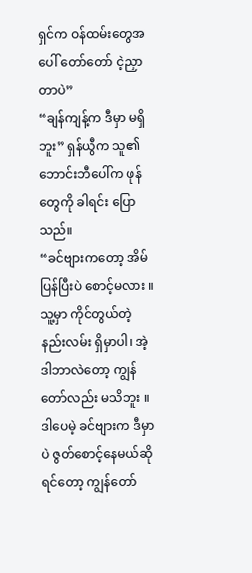ရှင်က ဝန်ထမ်းတွေအပေါ် တော်တော် ငဲ့ညှာတာပဲ”
“ချန်ကျန့်က ဒီမှာ မရှိဘူး” ရှန်ယွီက သူ၏ ဘောင်းဘီပေါ်က ဖုန်တွေကို ခါရင်း ပြောသည်။
“ခင်ဗျားကတော့ အိမ်ပြန်ပြီးပဲ စောင့်မလား ။ သူ့မှာ ကိုင်တွယ်တဲ့ နည်းလမ်း ရှိမှာပါ၊ အဲ့ဒါဘာလဲတော့ ကျွန်တော်လည်း မသိဘူး ။ ဒါပေမဲ့ ခင်ဗျားက ဒီမှာပဲ ဇွတ်စောင့်နေမယ်ဆိုရင်တော့ ကျွန်တော်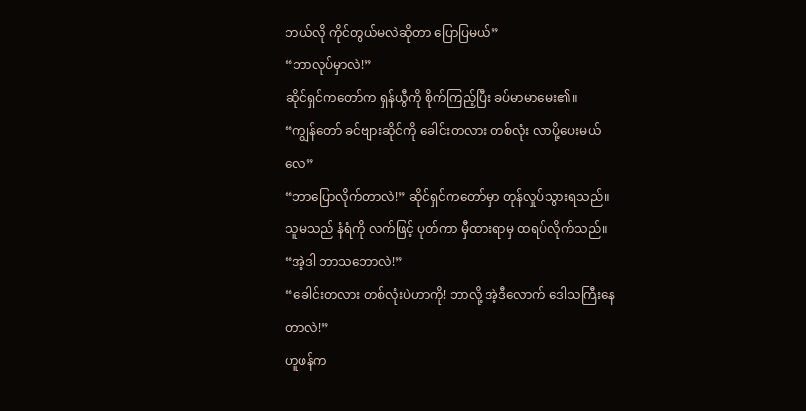ဘယ်လို ကိုင်တွယ်မလဲဆိုတာ ပြောပြမယ်”
“ဘာလုပ်မှာလဲ!”
ဆိုင်ရှင်ကတော်က ရှန်ယွီကို စိုက်ကြည့်ပြီး ခပ်မာမာမေး၏။
“ကျွန်တော် ခင်ဗျားဆိုင်ကို ခေါင်းတလား တစ်လုံး လာပို့ပေးမယ်လေ”
“ဘာပြောလိုက်တာလဲ!” ဆိုင်ရှင်ကတော်မှာ တုန်လှုပ်သွားရသည်။ သူမသည် နံရံကို လက်ဖြင့် ပုတ်ကာ မှီထားရာမှ ထရပ်လိုက်သည်။
“အဲ့ဒါ ဘာသဘောလဲ!”
“ခေါင်းတလား တစ်လုံးပဲဟာကို! ဘာလို့ အဲ့ဒီလောက် ဒေါသကြီးနေတာလဲ!”
ဟူဖန်က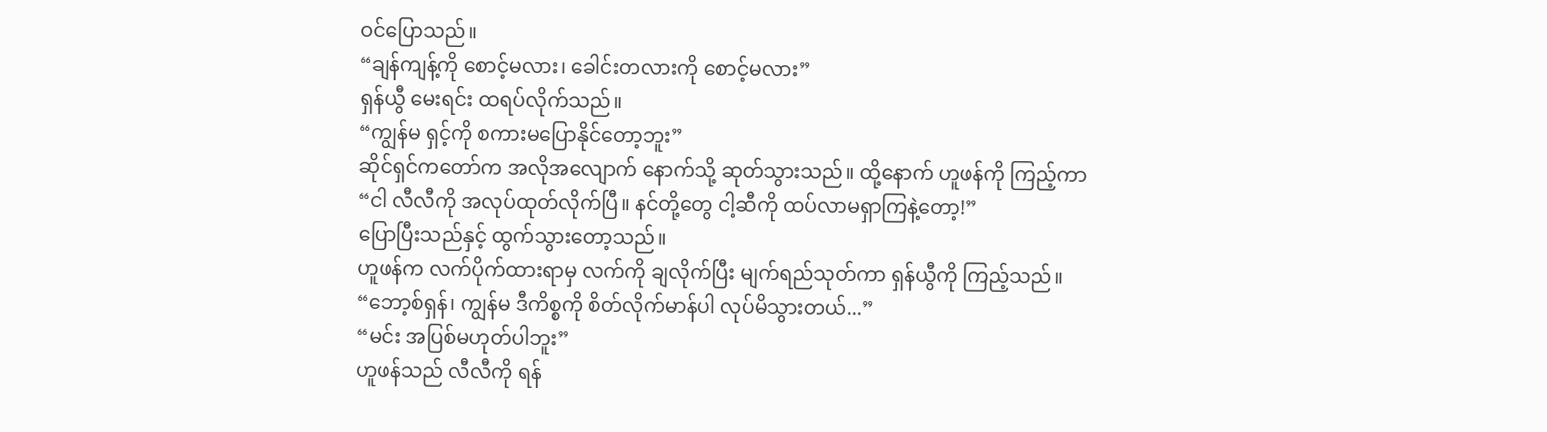ဝင်ပြောသည်။
“ချန်ကျန့်ကို စောင့်မလား၊ ခေါင်းတလားကို စောင့်မလား”
ရှန်ယွီ မေးရင်း ထရပ်လိုက်သည်။
“ကျွန်မ ရှင့်ကို စကားမပြောနိုင်တော့ဘူး”
ဆိုင်ရှင်ကတော်က အလိုအလျောက် နောက်သို့ ဆုတ်သွားသည်။ ထို့နောက် ဟူဖန်ကို ကြည့်ကာ
“ငါ လီလီကို အလုပ်ထုတ်လိုက်ပြီ။ နင်တို့တွေ ငါ့ဆီကို ထပ်လာမရှာကြနဲ့တော့!”
ပြောပြီးသည်နှင့် ထွက်သွားတော့သည်။
ဟူဖန်က လက်ပိုက်ထားရာမှ လက်ကို ချလိုက်ပြီး မျက်ရည်သုတ်ကာ ရှန်ယွီကို ကြည့်သည်။
“ဘော့စ်ရှန်၊ ကျွန်မ ဒီကိစ္စကို စိတ်လိုက်မာန်ပါ လုပ်မိသွားတယ်...”
“မင်း အပြစ်မဟုတ်ပါဘူး”
ဟူဖန်သည် လီလီကို ရန်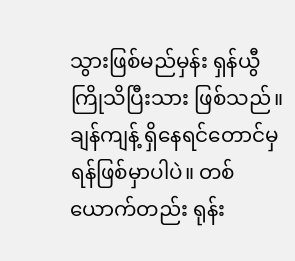သွားဖြစ်မည်မှန်း ရှန်ယွီ ကြိုသိပြီးသား ဖြစ်သည်။ ချန်ကျန့် ရှိနေရင်တောင်မှ ရန်ဖြစ်မှာပါပဲ။ တစ်ယောက်တည်း ရုန်း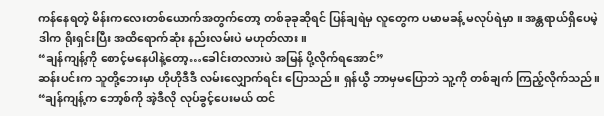ကန်နေရတဲ့ မိန်းကလေးတစ်ယောက်အတွက်တော့ တစ်ခုခုဆိုရင် ပြန်ချရဲမှ လူတွေက ပမာမခန့် မလုပ်ရဲမှာ ။ အန္တရာယ်ရှိပေမဲ့ ဒါက ရိုးရှင်းပြီး အထိရောက်ဆုံး နည်းလမ်းပဲ မဟုတ်လား။
“ချန်ကျန့်ကို စောင့်မနေပါနဲ့တော့…ခေါင်းတလားပဲ အမြန် ပို့လိုက်ရအောင်”
ဆန်းပင်းက သူတို့ဘေးမှာ ဟိုဟိုဒီဒီ လမ်းလျှောက်ရင်း ပြောသည်။ ရှန်ယွီ ဘာမှမပြောဘဲ သူ့ကို တစ်ချက် ကြည့်လိုက်သည်။
“ချန်ကျန့်က ဘော့စ်ကို အဲ့ဒီလို လုပ်ခွင့်ပေးမယ် ထင်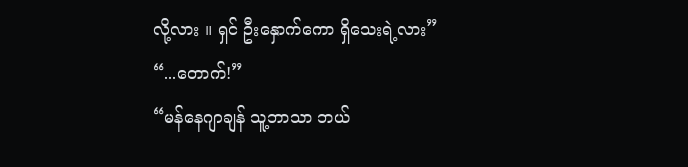လို့လား ။ ရှင် ဦးနှောက်ကော ရှိသေးရဲ့လား”
“...တောက်!”
“မန်နေဂျာချန် သူ့ဘာသာ ဘယ်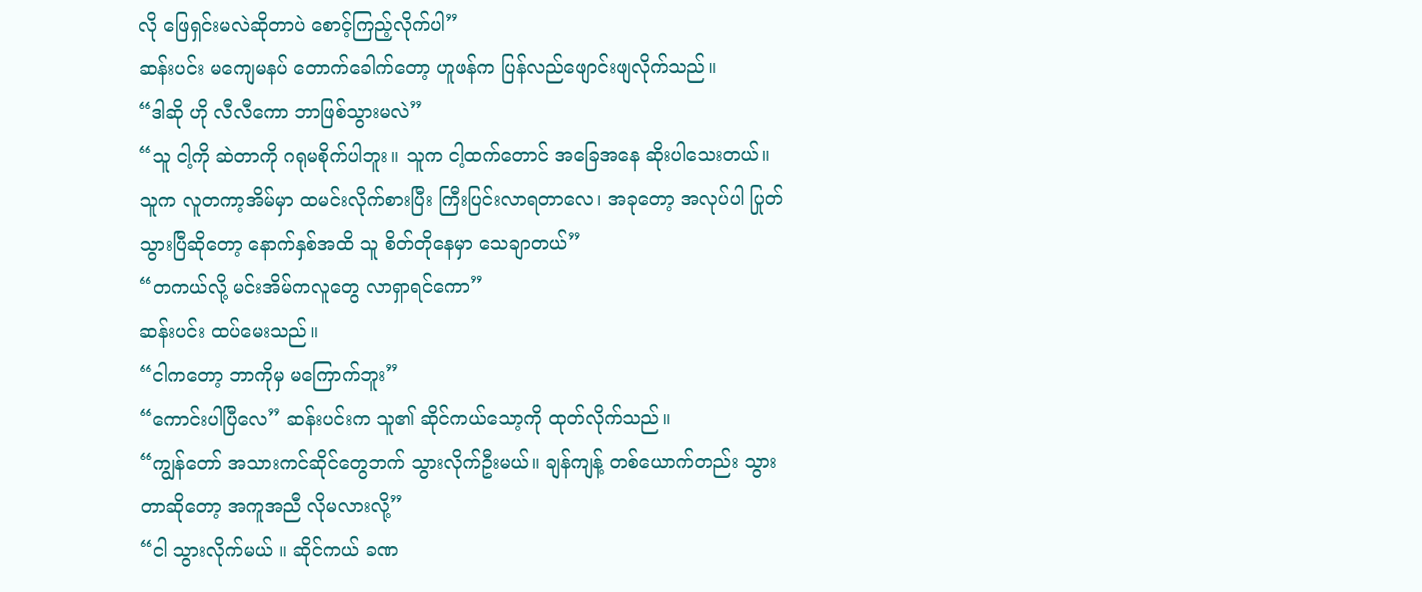လို ဖြေရှင်းမလဲဆိုတာပဲ စောင့်ကြည့်လိုက်ပါ”
ဆန်းပင်း မကျေမနပ် တောက်ခေါက်တော့ ဟူဖန်က ပြန်လည်ဖျောင်းဖျလိုက်သည်။
“ဒါဆို ဟို လီလီကော ဘာဖြစ်သွားမလဲ”
“သူ ငါ့ကို ဆဲတာကို ဂရုမစိုက်ပါဘူး။ သူက ငါ့ထက်တောင် အခြေအနေ ဆိုးပါသေးတယ်။ သူက လူတကာ့အိမ်မှာ ထမင်းလိုက်စားပြီး ကြီးပြင်းလာရတာလေ၊ အခုတော့ အလုပ်ပါ ပြုတ်သွားပြီဆိုတော့ နောက်နှစ်အထိ သူ စိတ်တိုနေမှာ သေချာတယ်”
“တကယ်လို့ မင်းအိမ်ကလူတွေ လာရှာရင်ကော”
ဆန်းပင်း ထပ်မေးသည်။
“ငါကတော့ ဘာကိုမှ မကြောက်ဘူး”
“ကောင်းပါပြီလေ” ဆန်းပင်းက သူ၏ ဆိုင်ကယ်သော့ကို ထုတ်လိုက်သည်။
“ကျွန်တော် အသားကင်ဆိုင်တွေဘက် သွားလိုက်ဦးမယ်။ ချန်ကျန့် တစ်ယောက်တည်း သွားတာဆိုတော့ အကူအညီ လိုမလားလို့”
“ငါ သွားလိုက်မယ် ။ ဆိုင်ကယ် ခဏ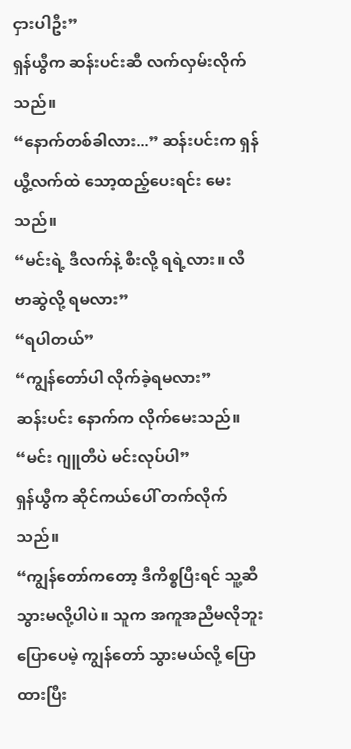ငှားပါဦး”
ရှန်ယွီက ဆန်းပင်းဆီ လက်လှမ်းလိုက်သည်။
“နောက်တစ်ခါလား...” ဆန်းပင်းက ရှန်ယွီ့လက်ထဲ သော့ထည့်ပေးရင်း မေးသည်။
“မင်းရဲ့ ဒီလက်နဲ့ စီးလို့ ရရဲ့လား။ လီဗာဆွဲလို့ ရမလား”
“ရပါတယ်”
“ကျွန်တော်ပါ လိုက်ခဲ့ရမလား”
ဆန်းပင်း နောက်က လိုက်မေးသည်။
“မင်း ဂျူတီပဲ မင်းလုပ်ပါ”
ရှန်ယွီက ဆိုင်ကယ်ပေါ် တက်လိုက်သည်။
“ကျွန်တော်ကတော့ ဒီကိစ္စပြီးရင် သူ့ဆီ သွားမလို့ပါပဲ။ သူက အကူအညီမလိုဘူး ပြောပေမဲ့ ကျွန်တော် သွားမယ်လို့ ပြောထားပြီး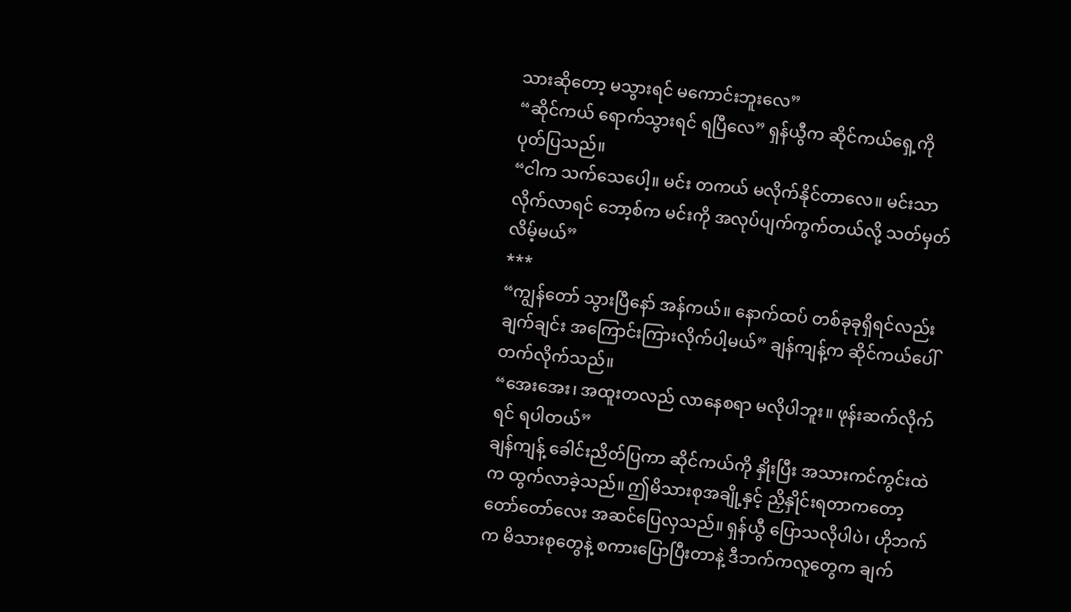သားဆိုတော့ မသွားရင် မကောင်းဘူးလေ”
“ဆိုင်ကယ် ရောက်သွားရင် ရပြီလေ” ရှန်ယွီက ဆိုင်ကယ်ရှေ့ကို ပုတ်ပြသည်။
“ငါက သက်သေပေါ့။ မင်း တကယ် မလိုက်နိုင်တာလေ။ မင်းသာ လိုက်လာရင် ဘော့စ်က မင်းကို အလုပ်ပျက်ကွက်တယ်လို့ သတ်မှတ်လိမ့်မယ်”
***
“ကျွန်တော် သွားပြီနော် အန်ကယ်။ နောက်ထပ် တစ်ခုခုရှိရင်လည်း ချက်ချင်း အကြောင်းကြားလိုက်ပါ့မယ်” ချန်ကျန့်က ဆိုင်ကယ်ပေါ် တက်လိုက်သည်။
“အေးအေး၊ အထူးတလည် လာနေစရာ မလိုပါဘူး။ ဖုန်းဆက်လိုက်ရင် ရပါတယ်”
ချန်ကျန့် ခေါင်းညိတ်ပြကာ ဆိုင်ကယ်ကို နှိုးပြီး အသားကင်ကွင်းထဲက ထွက်လာခဲ့သည်။ ဤမိသားစုအချို့နှင့် ညှိနှိုင်းရတာကတော့ တော်တော်လေး အဆင်ပြေလှသည်။ ရှန်ယွီ ပြောသလိုပါပဲ၊ ဟိုဘက်က မိသားစုတွေနဲ့ စကားပြောပြီးတာနဲ့ ဒီဘက်ကလူတွေက ချက်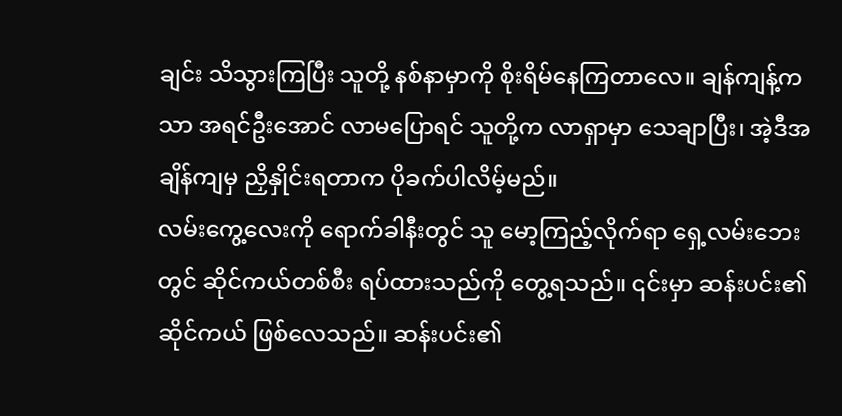ချင်း သိသွားကြပြီး သူတို့ နစ်နာမှာကို စိုးရိမ်နေကြတာလေ။ ချန်ကျန့်ကသာ အရင်ဦးအောင် လာမပြောရင် သူတို့က လာရှာမှာ သေချာပြီး၊ အဲ့ဒီအချိန်ကျမှ ညှိနှိုင်းရတာက ပိုခက်ပါလိမ့်မည်။
လမ်းကွေ့လေးကို ရောက်ခါနီးတွင် သူ မော့ကြည့်လိုက်ရာ ရှေ့လမ်းဘေးတွင် ဆိုင်ကယ်တစ်စီး ရပ်ထားသည်ကို တွေ့ရသည်။ ၎င်းမှာ ဆန်းပင်း၏ ဆိုင်ကယ် ဖြစ်လေသည်။ ဆန်းပင်း၏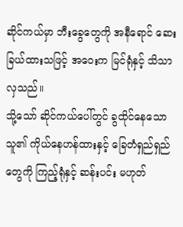ဆိုင်ကယ်မှာ ဘီးခွေတွေကို အနီရောင် ဆေးခြယ်ထားသဖြင့် အဝေးက မြင်ရုံနှင့် သိသာလှသည်။
သို့သော် ဆိုင်ကယ်ပေါ်တွင် ခွထိုင်နေသော သူ၏ ကိုယ်နေဟန်ထားနှင့် ခြေတံရှည်ရှည်တွေကို ကြည့်ရုံနှင့် ဆန်းပင်း မဟုတ်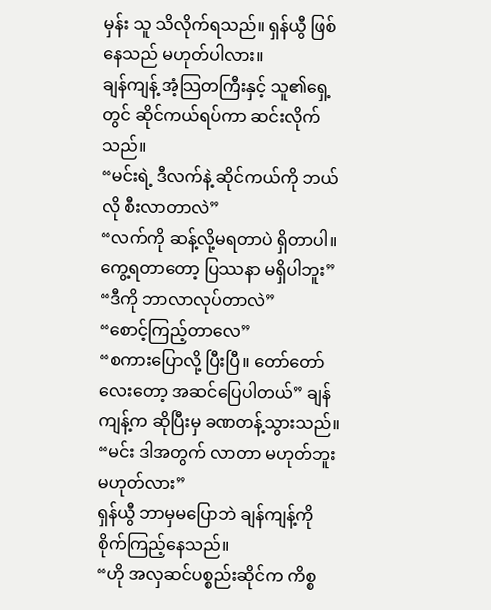မှန်း သူ သိလိုက်ရသည်။ ရှန်ယွီ ဖြစ်နေသည် မဟုတ်ပါလား။
ချန်ကျန့် အံ့သြတကြီးနှင့် သူ၏ရှေ့တွင် ဆိုင်ကယ်ရပ်ကာ ဆင်းလိုက်သည်။
“မင်းရဲ့ ဒီလက်နဲ့ ဆိုင်ကယ်ကို ဘယ်လို စီးလာတာလဲ”
“လက်ကို ဆန့်လို့မရတာပဲ ရှိတာပါ။ ကွေ့ရတာတော့ ပြဿနာ မရှိပါဘူး”
“ဒီကို ဘာလာလုပ်တာလဲ”
“စောင့်ကြည့်တာလေ”
“စကားပြောလို့ ပြီးပြီ။ တော်တော်လေးတော့ အဆင်ပြေပါတယ်” ချန်ကျန့်က ဆိုပြီးမှ ခဏတန့်သွားသည်။
“မင်း ဒါအတွက် လာတာ မဟုတ်ဘူး မဟုတ်လား”
ရှန်ယွီ ဘာမှမပြောဘဲ ချန်ကျန့်ကို စိုက်ကြည့်နေသည်။
“ဟို အလှဆင်ပစ္စည်းဆိုင်က ကိစ္စ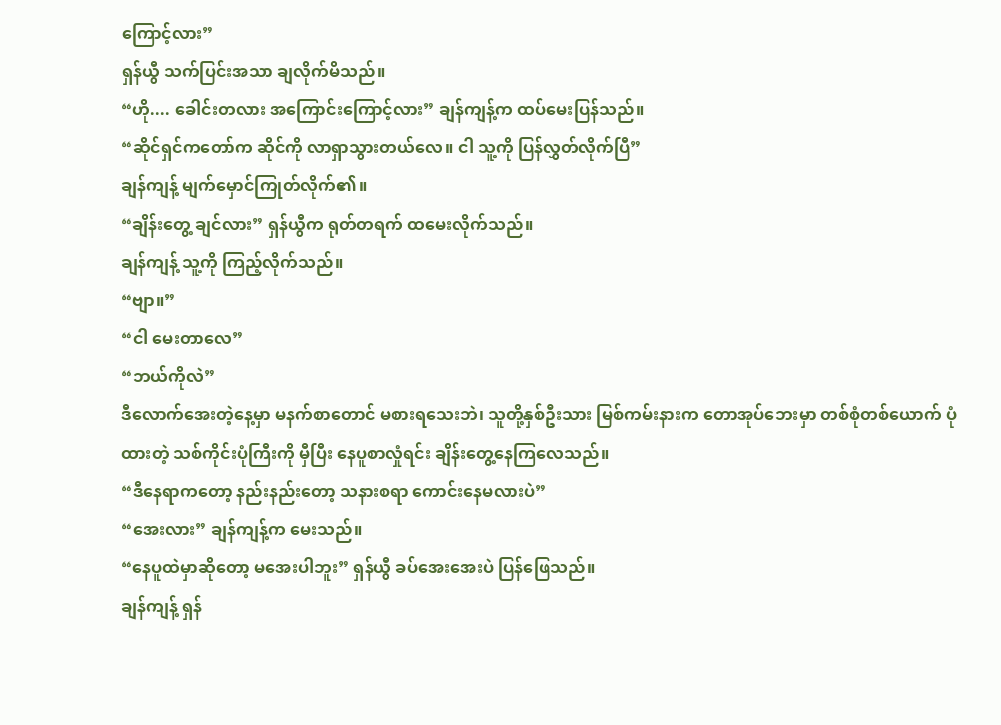ကြောင့်လား”
ရှန်ယွီ သက်ပြင်းအသာ ချလိုက်မိသည်။
“ဟို.... ခေါင်းတလား အကြောင်းကြောင့်လား” ချန်ကျန့်က ထပ်မေးပြန်သည်။
“ဆိုင်ရှင်ကတော်က ဆိုင်ကို လာရှာသွားတယ်လေ။ ငါ သူ့ကို ပြန်လွှတ်လိုက်ပြီ”
ချန်ကျန့် မျက်မှောင်ကြုတ်လိုက်၏။
“ချိန်းတွေ့ ချင်လား” ရှန်ယွီက ရုတ်တရက် ထမေးလိုက်သည်။
ချန်ကျန့် သူ့ကို ကြည့်လိုက်သည်။
“ဗျာ။”
“ငါ မေးတာလေ”
“ဘယ်ကိုလဲ”
ဒီလောက်အေးတဲ့နေ့မှာ မနက်စာတောင် မစားရသေးဘဲ၊ သူတို့နှစ်ဦးသား မြစ်ကမ်းနားက တောအုပ်ဘေးမှာ တစ်စုံတစ်ယောက် ပုံထားတဲ့ သစ်ကိုင်းပုံကြီးကို မှီပြီး နေပူစာလှုံရင်း ချိန်းတွေ့နေကြလေသည်။
“ဒီနေရာကတော့ နည်းနည်းတော့ သနားစရာ ကောင်းနေမလားပဲ”
“အေးလား” ချန်ကျန့်က မေးသည်။
“နေပူထဲမှာဆိုတော့ မအေးပါဘူး” ရှန်ယွီ ခပ်အေးအေးပဲ ပြန်ဖြေသည်။
ချန်ကျန့် ရှန်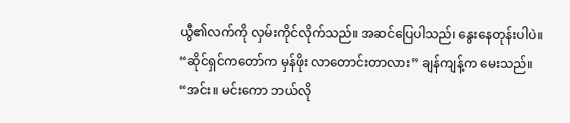ယွီ၏လက်ကို လှမ်းကိုင်လိုက်သည်။ အဆင်ပြေပါသည်၊ နွေးနေတုန်းပါပဲ။
“ဆိုင်ရှင်ကတော်က မှန်ဖိုး လာတောင်းတာလား” ချန်ကျန့်က မေးသည်။
“အင်း။ မင်းကော ဘယ်လို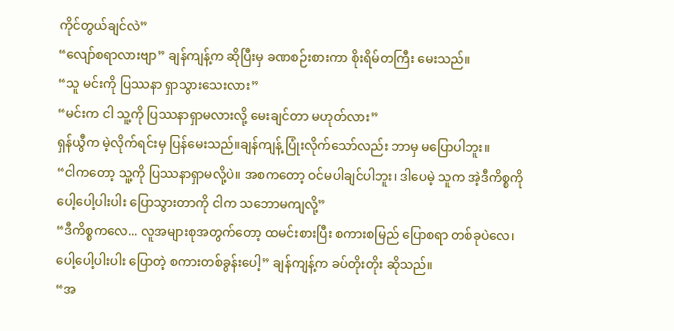ကိုင်တွယ်ချင်လဲ”
“လျော်စရာလားဗျာ” ချန်ကျန့်က ဆိုပြီးမှ ခဏစဉ်းစားကာ စိုးရိမ်တကြီး မေးသည်။
“သူ မင်းကို ပြဿနာ ရှာသွားသေးလား”
“မင်းက ငါ သူ့ကို ပြဿနာရှာမလားလို့ မေးချင်တာ မဟုတ်လား”
ရှန်ယွီက မဲ့လိုက်ရင်းမှ ပြန်မေးသည်။ချန်ကျန့် ပြုံးလိုက်သော်လည်း ဘာမှ မပြောပါဘူး။
“ငါကတော့ သူ့ကို ပြဿနာရှာမလို့ပဲ။ အစကတော့ ဝင်မပါချင်ပါဘူး၊ ဒါပေမဲ့ သူက အဲ့ဒီကိစ္စကို ပေါ့ပေါ့ပါးပါး ပြောသွားတာကို ငါက သဘောမကျလို့”
“ဒီကိစ္စကလေ... လူအများစုအတွက်တော့ ထမင်းစားပြီး စကားစမြည် ပြောစရာ တစ်ခုပဲလေ၊ ပေါ့ပေါ့ပါးပါး ပြောတဲ့ စကားတစ်ခွန်းပေါ့” ချန်ကျန့်က ခပ်တိုးတိုး ဆိုသည်။
“အ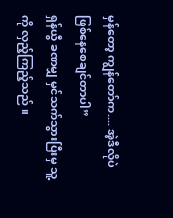မှန်တော့ ကျွန်တော်က.... အဲ့ဒီလိုပဲ ဖြစ်နေစေချင်တာပါ”
ရှန်ယွီ ခဏမျှ မှင်သက်သွားပြီးမှ သူ့ကို လှည့်ကြည့်သည် ။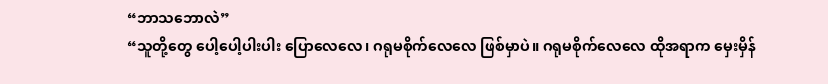“ဘာသဘောလဲ”
“သူတို့တွေ ပေါ့ပေါ့ပါးပါး ပြောလေလေ၊ ဂရုမစိုက်လေလေ ဖြစ်မှာပဲ။ ဂရုမစိုက်လေလေ ထိုအရာက မှေးမှိန်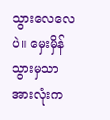သွားလေလေပဲ။ မှေးမှိန်သွားမှသာ အားလုံးက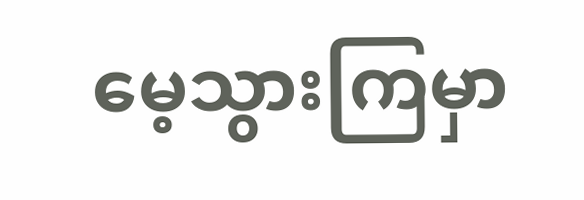မေ့သွားကြမှာ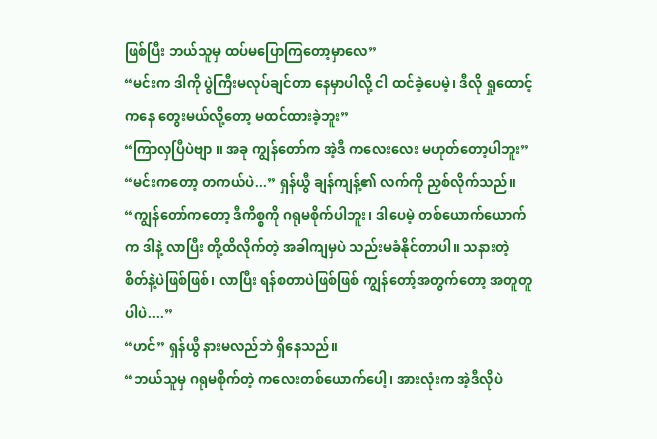ဖြစ်ပြီး ဘယ်သူမှ ထပ်မပြောကြတော့မှာလေ”
“မင်းက ဒါကို ပွဲကြီးမလုပ်ချင်တာ နေမှာပါလို့ ငါ ထင်ခဲ့ပေမဲ့၊ ဒီလို ရှုထောင့်ကနေ တွေးမယ်လို့တော့ မထင်ထားခဲ့ဘူး”
“ကြာလှပြီပဲဗျာ ။ အခု ကျွန်တော်က အဲ့ဒီ ကလေးလေး မဟုတ်တော့ပါဘူး”
“မင်းကတော့ တကယ်ပဲ...” ရှန်ယွီ ချန်ကျန့်၏ လက်ကို ညှစ်လိုက်သည်။
“ကျွန်တော်ကတော့ ဒီကိစ္စကို ဂရုမစိုက်ပါဘူး၊ ဒါပေမဲ့ တစ်ယောက်ယောက်က ဒါနဲ့ လာပြီး တို့ထိလိုက်တဲ့ အခါကျမှပဲ သည်းမခံနိုင်တာပါ။ သနားတဲ့ စိတ်နဲ့ပဲဖြစ်ဖြစ်၊ လာပြီး ရန်စတာပဲဖြစ်ဖြစ် ကျွန်တော့်အတွက်တော့ အတူတူပါပဲ....”
“ဟင်” ရှန်ယွီ နားမလည်ဘဲ ရှိနေသည်။
“ဘယ်သူမှ ဂရုမစိုက်တဲ့ ကလေးတစ်ယောက်ပေါ့၊ အားလုံးက အဲ့ဒီလိုပဲ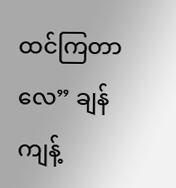ထင်ကြတာလေ” ချန်ကျန့်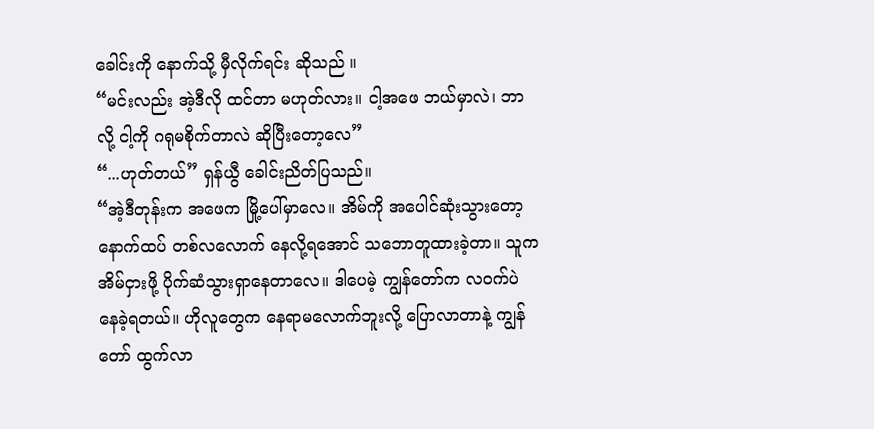ခေါင်းကို နောက်သို့ မှီလိုက်ရင်း ဆိုသည် ။
“မင်းလည်း အဲ့ဒီလို ထင်တာ မဟုတ်လား။ ငါ့အဖေ ဘယ်မှာလဲ၊ ဘာလို့ ငါ့ကို ဂရုမစိုက်တာလဲ ဆိုပြီးတော့လေ”
“...ဟုတ်တယ်” ရှန်ယွီ ခေါင်းညိတ်ပြသည်။
“အဲ့ဒီတုန်းက အဖေက မြို့ပေါ်မှာလေ။ အိမ်ကို အပေါင်ဆုံးသွားတော့ နောက်ထပ် တစ်လလောက် နေလို့ရအောင် သဘောတူထားခဲ့တာ။ သူက အိမ်ငှားဖို့ ပိုက်ဆံသွားရှာနေတာလေ။ ဒါပေမဲ့ ကျွန်တော်က လဝက်ပဲ နေခဲ့ရတယ်။ ဟိုလူတွေက နေရာမလောက်ဘူးလို့ ပြောလာတာနဲ့ ကျွန်တော် ထွက်လာ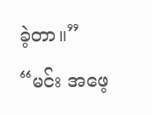ခဲ့တာ။”
“မင်း အဖေ့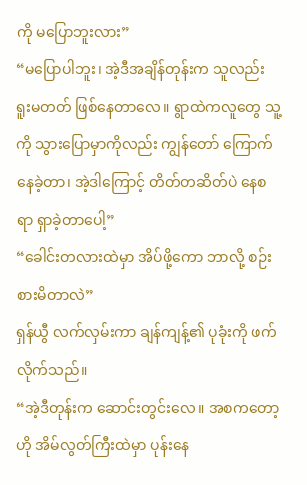ကို မပြောဘူးလား”
“မပြောပါဘူး၊ အဲ့ဒီအချိန်တုန်းက သူလည်း ရူးမတတ် ဖြစ်နေတာလေ။ ရွာထဲကလူတွေ သူ့ကို သွားပြောမှာကိုလည်း ကျွန်တော် ကြောက်နေခဲ့တာ၊ အဲ့ဒါကြောင့် တိတ်တဆိတ်ပဲ နေစရာ ရှာခဲ့တာပေါ့”
“ခေါင်းတလားထဲမှာ အိပ်ဖို့ကော ဘာလို့ စဉ်းစားမိတာလဲ”
ရှန်ယွီ လက်လှမ်းကာ ချန်ကျန့်၏ ပုခုံးကို ဖက်လိုက်သည်။
“အဲ့ဒီတုန်းက ဆောင်းတွင်းလေ။ အစကတော့ ဟို အိမ်လွတ်ကြီးထဲမှာ ပုန်းနေ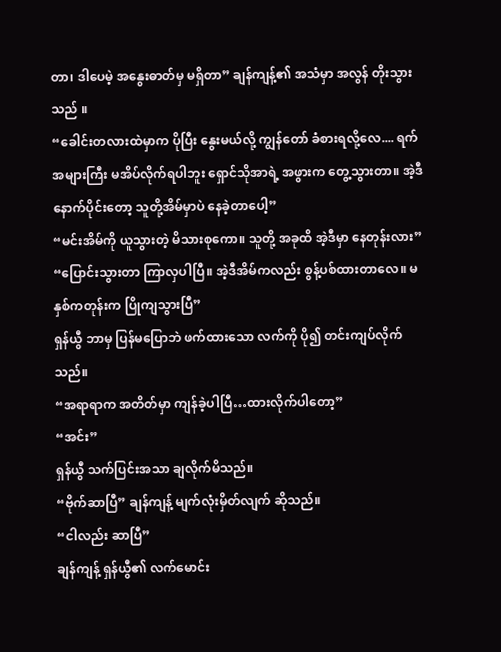တာ၊ ဒါပေမဲ့ အနွေးဓာတ်မှ မရှိတာ” ချန်ကျန့်၏ အသံမှာ အလွန် တိုးသွားသည် ။
“ခေါင်းတလားထဲမှာက ပိုပြီး နွေးမယ်လို့ ကျွန်တော် ခံစားရလို့လေ.... ရက်အများကြီး မအိပ်လိုက်ရပါဘူး ရှောင်သိုအာရဲ့ အဖွားက တွေ့သွားတာ။ အဲ့ဒီနောက်ပိုင်းတော့ သူတို့အိမ်မှာပဲ နေခဲ့တာပေါ့”
“မင်းအိမ်ကို ယူသွားတဲ့ မိသားစုကော။ သူတို့ အခုထိ အဲ့ဒီမှာ နေတုန်းလား”
“ပြောင်းသွားတာ ကြာလှပါပြီ။ အဲ့ဒီအိမ်ကလည်း စွန့်ပစ်ထားတာလေ။ မနှစ်ကတုန်းက ပြိုကျသွားပြီ”
ရှန်ယွီ ဘာမှ ပြန်မပြောဘဲ ဖက်ထားသော လက်ကို ပို၍ တင်းကျပ်လိုက်သည်။
“အရာရာက အတိတ်မှာ ကျန်ခဲ့ပါပြီ…ထားလိုက်ပါတော့”
“အင်း”
ရှန်ယွီ သက်ပြင်းအသာ ချလိုက်မိသည်။
“ဗိုက်ဆာပြီ” ချန်ကျန့် မျက်လုံးမှိတ်လျက် ဆိုသည်။
“ငါလည်း ဆာပြီ”
ချန်ကျန့် ရှန်ယွီ၏ လက်မောင်း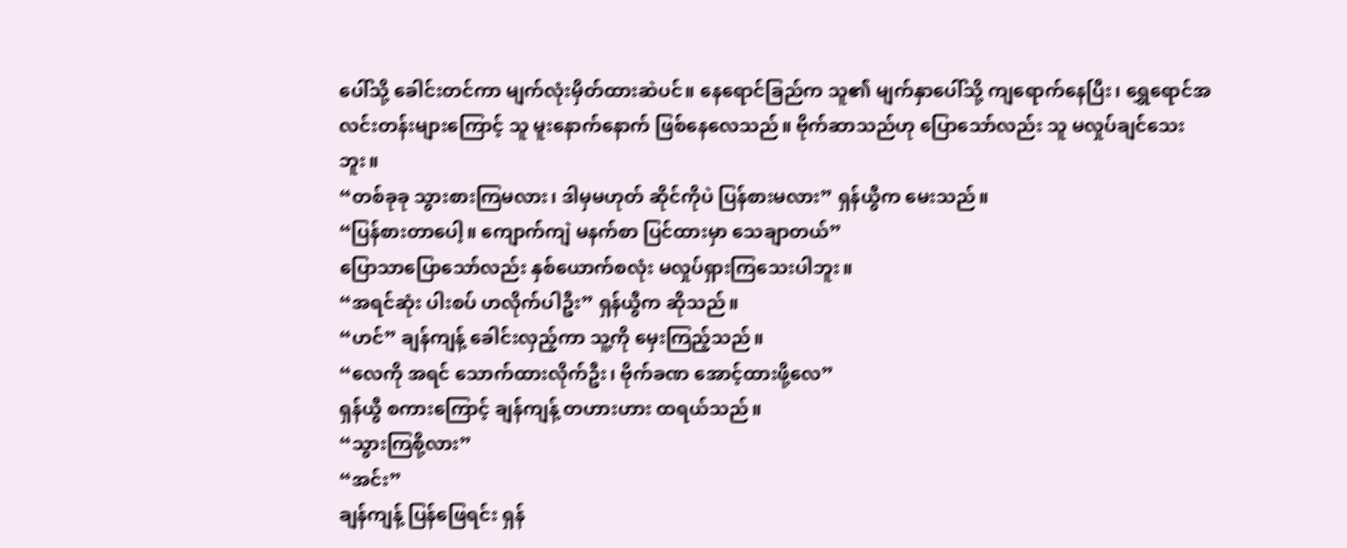ပေါ်သို့ ခေါင်းတင်ကာ မျက်လုံးမှိတ်ထားဆဲပင်။ နေရောင်ခြည်က သူ၏ မျက်နှာပေါ်သို့ ကျရောက်နေပြီး၊ ရွှေရောင်အလင်းတန်းများကြောင့် သူ မူးနောက်နောက် ဖြစ်နေလေသည်။ ဗိုက်ဆာသည်ဟု ပြောသော်လည်း သူ မလှုပ်ချင်သေးဘူး။
“တစ်ခုခု သွားစားကြမလား၊ ဒါမှမဟုတ် ဆိုင်ကိုပဲ ပြန်စားမလား” ရှန်ယွီက မေးသည်။
“ပြန်စားတာပေါ့။ ကျောက်ကျဲ မနက်စာ ပြင်ထားမှာ သေချာတယ်”
ပြောသာပြောသော်လည်း နှစ်ယောက်စလုံး မလှုပ်ရှားကြသေးပါဘူး။
“အရင်ဆုံး ပါးစပ် ဟလိုက်ပါဦး” ရှန်ယွီက ဆိုသည်။
“ဟင်” ချန်ကျန့် ခေါင်းလှည့်ကာ သူ့ကို မှေးကြည့်သည်။
“လေကို အရင် သောက်ထားလိုက်ဦး၊ ဗိုက်ခဏ အောင့်ထားဖို့လေ”
ရှန်ယွီ စကားကြောင့် ချန်ကျန့် တဟားဟား ထရယ်သည်။
“သွားကြစို့လား”
“အင်း”
ချန်ကျန့် ပြန်ဖြေရင်း ရှန်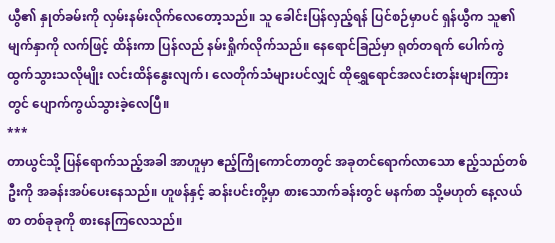ယွီ၏ နှုတ်ခမ်းကို လှမ်းနမ်းလိုက်လေတော့သည်။ သူ ခေါင်းပြန်လှည့်ရန် ပြင်စဉ်မှာပင် ရှန်ယွီက သူ၏မျက်နှာကို လက်ဖြင့် ထိန်းကာ ပြန်လည် နမ်းရှိုက်လိုက်သည်။ နေရောင်ခြည်မှာ ရုတ်တရက် ပေါက်ကွဲထွက်သွားသလိုမျိုး လင်းထိန်နွေးလျက်၊ လေတိုက်သံများပင်လျှင် ထိုရွှေရောင်အလင်းတန်းများကြားတွင် ပျောက်ကွယ်သွားခဲ့လေပြီ။
***
တာယွင်သို့ ပြန်ရောက်သည့်အခါ အာဟူမှာ ဧည့်ကြိုကောင်တာတွင် အခုတင်ရောက်လာသော ဧည့်သည်တစ်ဦးကို အခန်းအပ်ပေးနေသည်။ ဟူဖန်နှင့် ဆန်းပင်းတို့မှာ စားသောက်ခန်းတွင် မနက်စာ သို့မဟုတ် နေ့လယ်စာ တစ်ခုခုကို စားနေကြလေသည်။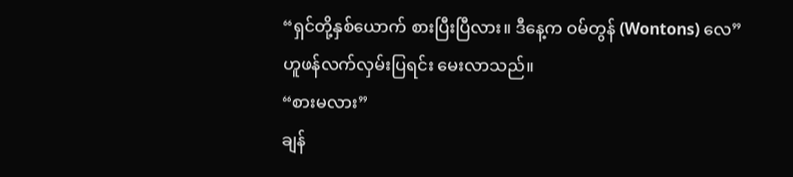“ရှင်တို့နှစ်ယောက် စားပြီးပြီလား။ ဒီနေ့က ဝမ်တွန် (Wontons) လေ”
ဟူဖန်လက်လှမ်းပြရင်း မေးလာသည်။
“စားမလား”
ချန်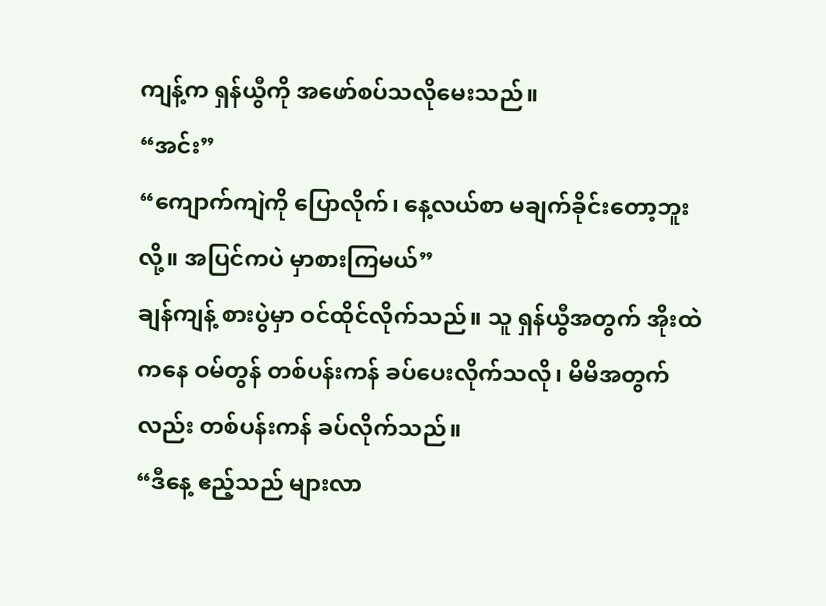ကျန့်က ရှန်ယွီကို အဖော်စပ်သလိုမေးသည်။
“အင်း”
“ကျောက်ကျဲကို ပြောလိုက်၊ နေ့လယ်စာ မချက်ခိုင်းတော့ဘူးလို့။ အပြင်ကပဲ မှာစားကြမယ်”
ချန်ကျန့် စားပွဲမှာ ဝင်ထိုင်လိုက်သည်။ သူ ရှန်ယွီအတွက် အိုးထဲကနေ ဝမ်တွန် တစ်ပန်းကန် ခပ်ပေးလိုက်သလို၊ မိမိအတွက်လည်း တစ်ပန်းကန် ခပ်လိုက်သည်။
“ဒီနေ့ ဧည့်သည် များလာ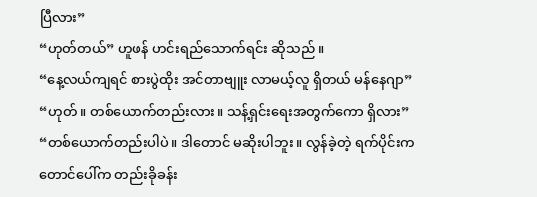ပြီလား”
“ဟုတ်တယ်” ဟူဖန် ဟင်းရည်သောက်ရင်း ဆိုသည် ။
“နေ့လယ်ကျရင် စားပွဲထိုး အင်တာဗျူး လာမယ့်လူ ရှိတယ် မန်နေဂျာ”
“ဟုတ်။ တစ်ယောက်တည်းလား။ သန့်ရှင်းရေးအတွက်ကော ရှိလား”
“တစ်ယောက်တည်းပါပဲ။ ဒါတောင် မဆိုးပါဘူး။ လွန်ခဲ့တဲ့ ရက်ပိုင်းက တောင်ပေါ်က တည်းခိုခန်း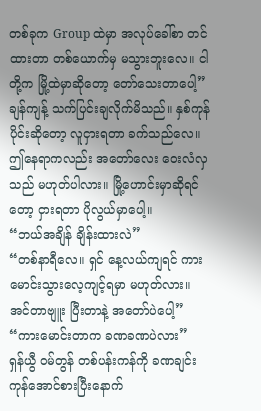တစ်ခုက Group ထဲမှာ အလုပ်ခေါ်စာ တင်ထားတာ တစ်ယောက်မှ မသွားဘူးလေ။ ငါတို့က မြို့ထဲမှာဆိုတော့ တော်သေးတာပေါ့”
ချန်ကျန့် သက်ပြင်းချလိုက်မိသည်။ နှစ်ကုန်ပိုင်းဆိုတော့ လူငှားရတာ ခက်သည်လေ။ ဤနေရာကလည်း အတော်လေး ဝေးလံလှသည် မဟုတ်ပါလား။ မြို့ဟောင်းမှာဆိုရင်တော့ ငှားရတာ ပိုလွယ်မှာပေါ့။
“ဘယ်အချိန် ချိန်းထားလဲ”
“တစ်နာရီလေ။ ရှင် နေ့လယ်ကျရင် ကားမောင်းသွားလေ့ကျင့်ရမှာ မဟုတ်လား။ အင်တာဗျူး ပြီးတာနဲ့ အတော်ပဲပေါ့”
“ကားမောင်းတာက ခဏခဏပဲလား”
ရှန်ယွီ ဝမ်တွန် တစ်ပန်းကန်ကို ခဏချင်း ကုန်အောင်စားပြီးနောက်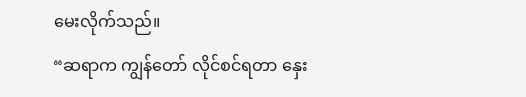မေးလိုက်သည်။
“ဆရာက ကျွန်တော် လိုင်စင်ရတာ နှေး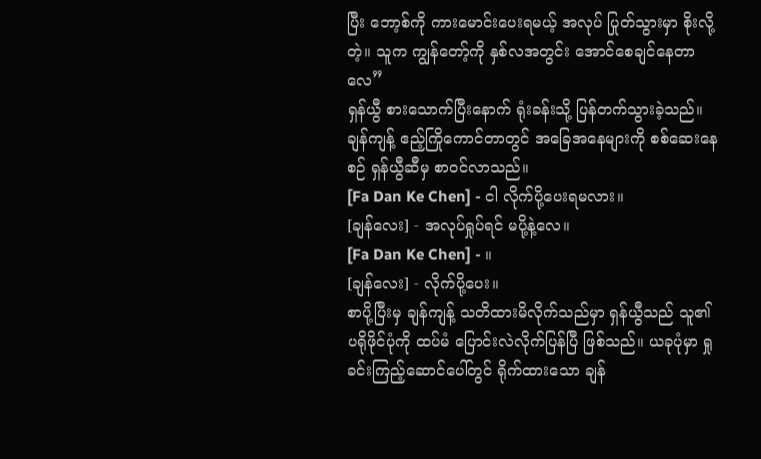ပြီး ဘော့စ်ကို ကားမောင်းပေးရမယ့် အလုပ် ပြုတ်သွားမှာ စိုးလို့တဲ့။ သူက ကျွန်တော့်ကို နှစ်လအတွင်း အောင်စေချင်နေတာလေ”
ရှန်ယွီ စားသောက်ပြီးနောက် ရုံးခန်းသို့ ပြန်တက်သွားခဲ့သည်။ ချန်ကျန့် ဧည့်ကြိုကောင်တာတွင် အခြေအနေများကို စစ်ဆေးနေစဉ် ရှန်ယွီဆီမှ စာဝင်လာသည်။
[Fa Dan Ke Chen] - ငါ လိုက်ပို့ပေးရမလား။
[ချန်လေး] - အလုပ်ရှုပ်ရင် မပို့နဲ့လေ။
[Fa Dan Ke Chen] - ။
[ချန်လေး] - လိုက်ပို့ပေး။
စာပို့ပြီးမှ ချန်ကျန့် သတိထားမိလိုက်သည်မှာ ရှန်ယွီသည် သူ၏ ပရိုဖိုင်ပုံကို ထပ်မံ ပြောင်းလဲလိုက်ပြန်ပြီ ဖြစ်သည်။ ယခုပုံမှာ ရှုခင်းကြည့်ဆောင်ပေါ်တွင် ရိုက်ထားသော ချန်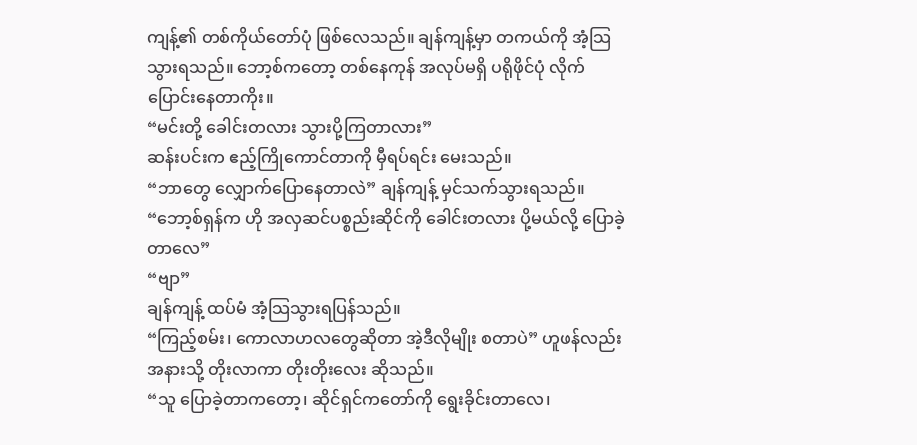ကျန့်၏ တစ်ကိုယ်တော်ပုံ ဖြစ်လေသည်။ ချန်ကျန့်မှာ တကယ်ကို အံ့သြသွားရသည်။ ဘော့စ်ကတော့ တစ်နေကုန် အလုပ်မရှိ ပရိုဖိုင်ပုံ လိုက်ပြောင်းနေတာကိုး။
“မင်းတို့ ခေါင်းတလား သွားပို့ကြတာလား”
ဆန်းပင်းက ဧည့်ကြိုကောင်တာကို မှီရပ်ရင်း မေးသည်။
“ဘာတွေ လျှောက်ပြောနေတာလဲ” ချန်ကျန့် မှင်သက်သွားရသည်။
“ဘော့စ်ရှန်က ဟို အလှဆင်ပစ္စည်းဆိုင်ကို ခေါင်းတလား ပို့မယ်လို့ ပြောခဲ့တာလေ”
“ဗျာ”
ချန်ကျန့် ထပ်မံ အံ့သြသွားရပြန်သည်။
“ကြည့်စမ်း၊ ကောလာဟလတွေဆိုတာ အဲ့ဒီလိုမျိုး စတာပဲ” ဟူဖန်လည်း အနားသို့ တိုးလာကာ တိုးတိုးလေး ဆိုသည်။
“သူ ပြောခဲ့တာကတော့၊ ဆိုင်ရှင်ကတော်ကို ရွေးခိုင်းတာလေ၊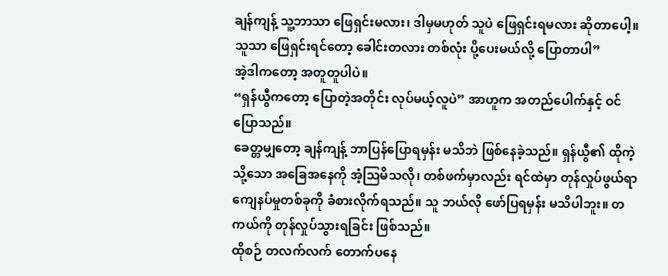ချန်ကျန့် သူ့ဘာသာ ဖြေရှင်းမလား၊ ဒါမှမဟုတ် သူပဲ ဖြေရှင်းရမလား ဆိုတာပေါ့။ သူသာ ဖြေရှင်းရင်တော့ ခေါင်းတလား တစ်လုံး ပို့ပေးမယ်လို့ ပြောတာပါ”
အဲ့ဒါကတော့ အတူတူပါပဲ။
“ရှန်ယွီကတော့ ပြောတဲ့အတိုင်း လုပ်မယ့်လူပဲ” အာဟူက အတည်ပေါက်နှင့် ဝင်ပြောသည်။
ခေတ္တမျှတော့ ချန်ကျန့် ဘာပြန်ပြောရမှန်း မသိဘဲ ဖြစ်နေခဲ့သည်။ ရှန်ယွီ၏ ထိုကဲ့သို့သော အခြေအနေကို အံ့သြမိသလို၊ တစ်ဖက်မှာလည်း ရင်ထဲမှာ တုန်လှုပ်ဖွယ်ရာ ကျေနပ်မှုတစ်ခုကို ခံစားလိုက်ရသည်။ သူ ဘယ်လို ဖော်ပြရမှန်း မသိပါဘူး။ တကယ်ကို တုန်လှုပ်သွားရခြင်း ဖြစ်သည်။
ထိုစဉ် တလက်လက် တောက်ပနေ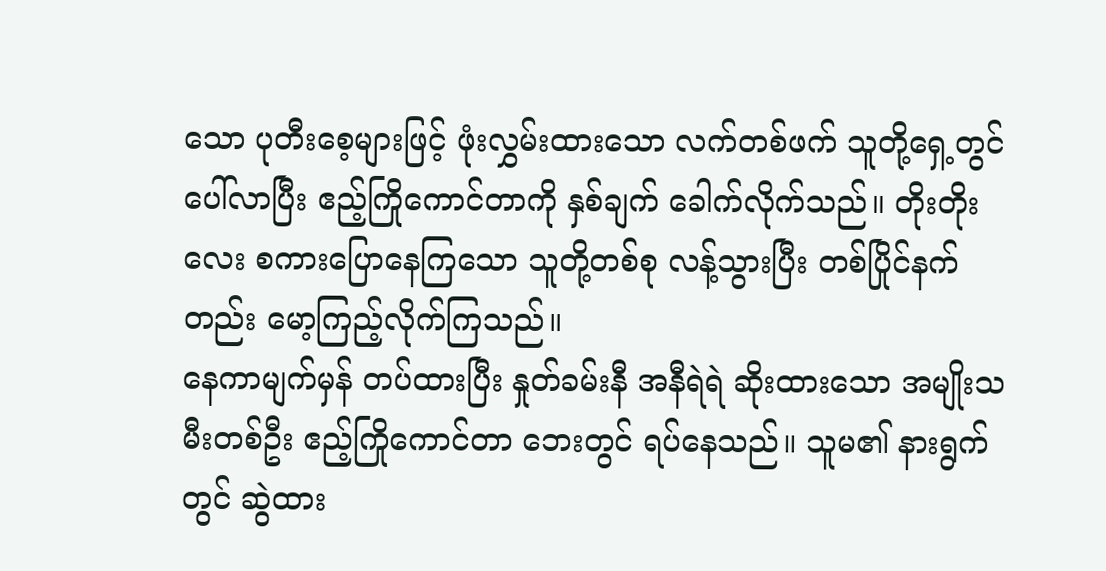သော ပုတီးစေ့များဖြင့် ဖုံးလွှမ်းထားသော လက်တစ်ဖက် သူတို့ရှေ့တွင် ပေါ်လာပြီး ဧည့်ကြိုကောင်တာကို နှစ်ချက် ခေါက်လိုက်သည်။ တိုးတိုးလေး စကားပြောနေကြသော သူတို့တစ်စု လန့်သွားပြီး တစ်ပြိုင်နက်တည်း မော့ကြည့်လိုက်ကြသည်။
နေကာမျက်မှန် တပ်ထားပြီး နှုတ်ခမ်းနီ အနီရဲရဲ ဆိုးထားသော အမျိုးသမီးတစ်ဦး ဧည့်ကြိုကောင်တာ ဘေးတွင် ရပ်နေသည်။ သူမ၏ နားရွက်တွင် ဆွဲထား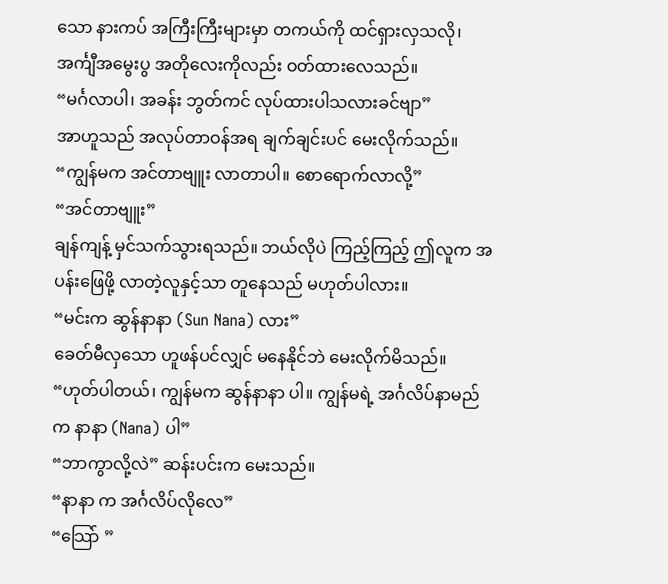သော နားကပ် အကြီးကြီးများမှာ တကယ်ကို ထင်ရှားလှသလို၊ အင်္ကျီအမွေးပွ အတိုလေးကိုလည်း ဝတ်ထားလေသည်။
“မင်္ဂလာပါ၊ အခန်း ဘွတ်ကင် လုပ်ထားပါသလားခင်ဗျာ”
အာဟူသည် အလုပ်တာဝန်အရ ချက်ချင်းပင် မေးလိုက်သည်။
“ကျွန်မက အင်တာဗျူး လာတာပါ။ စောရောက်လာလို့”
“အင်တာဗျူး”
ချန်ကျန့် မှင်သက်သွားရသည်။ ဘယ်လိုပဲ ကြည့်ကြည့် ဤလူက အပန်းဖြေဖို့ လာတဲ့လူနှင့်သာ တူနေသည် မဟုတ်ပါလား။
“မင်းက ဆွန်နာနာ (Sun Nana) လား”
ခေတ်မီလှသော ဟူဖန်ပင်လျှင် မနေနိုင်ဘဲ မေးလိုက်မိသည်။
“ဟုတ်ပါတယ်၊ ကျွန်မက ဆွန်နာနာ ပါ။ ကျွန်မရဲ့ အင်္ဂလိပ်နာမည်က နာနာ (Nana) ပါ”
“ဘာကွာလို့လဲ” ဆန်းပင်းက မေးသည်။
“နာနာ က အင်္ဂလိပ်လိုလေ”
“သြော် ”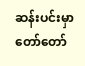ဆန်းပင်းမှာ တော်တော်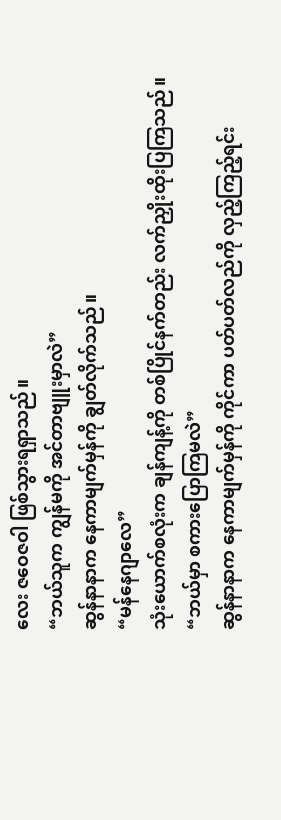လေး ဇဝေဇဝါ ဖြစ်သွားရရှာသည်။
“ဘယ်သူက ကျွန်မကို အင်တာဗျူးမှာလဲ”
ဆွန်နာနာက နေကာမျက်မှန်ကို ချွတ်လိုက်သည်။
“မန်နေဂျာလေ”
သုံးယောက်စလုံးက ချန်ကျန့်ကို တစ်ပြိုင်နက်တည်း လက်ညှိုးထိုးပြကြသည်။
“ဘယ်မှာ စကားပြောကြမလဲ”
ဆွန်နာနာက နေကာမျက်မှန်ကို ကိုင်ကာ ပတ်ပတ်လည်ကို လှည့်ကြည့်ရင်း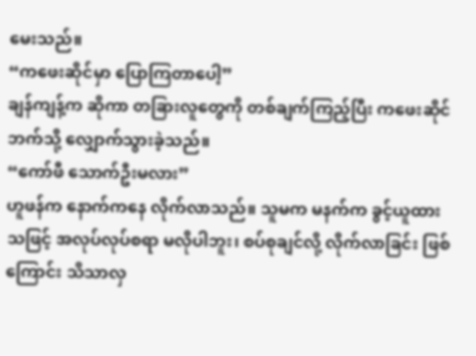မေးသည်။
“ကဖေးဆိုင်မှာ ပြောကြတာပေါ့”
ချန်ကျန့်က ဆိုကာ တခြားလူတွေကို တစ်ချက်ကြည့်ပြီး ကဖေးဆိုင်ဘက်သို့ လျှောက်သွားခဲ့သည်။
“ကော်ဖီ သောက်ဦးမလား”
ဟူဖန်က နောက်ကနေ လိုက်လာသည်။ သူမက မနက်က ခွင့်ယူထားသဖြင့် အလုပ်လုပ်စရာ မလိုပါဘူး၊ စပ်စုချင်လို့ လိုက်လာခြင်း ဖြစ်ကြောင်း သိသာလှ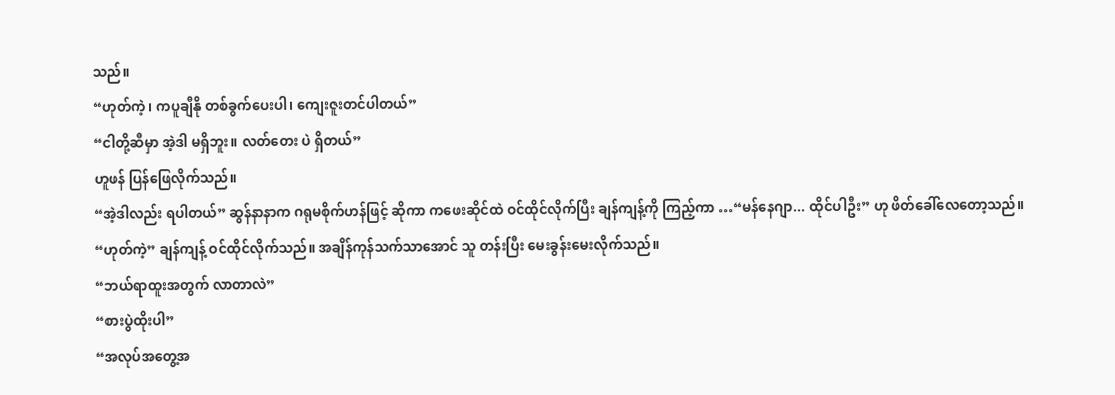သည်။
“ဟုတ်ကဲ့၊ ကပူချီနို တစ်ခွက်ပေးပါ၊ ကျေးဇူးတင်ပါတယ်”
“ငါတို့ဆီမှာ အဲ့ဒါ မရှိဘူး။ လတ်တေး ပဲ ရှိတယ်”
ဟူဖန် ပြန်ဖြေလိုက်သည်။
“အဲ့ဒါလည်း ရပါတယ်” ဆွန်နာနာက ဂရုမစိုက်ဟန်ဖြင့် ဆိုကာ ကဖေးဆိုင်ထဲ ဝင်ထိုင်လိုက်ပြီး ချန်ကျန့်ကို ကြည့်ကာ …“မန်နေဂျာ... ထိုင်ပါဦး” ဟု ဖိတ်ခေါ်လေတော့သည်။
“ဟုတ်ကဲ့” ချန်ကျန့် ဝင်ထိုင်လိုက်သည်။ အချိန်ကုန်သက်သာအောင် သူ တန်းပြီး မေးခွန်းမေးလိုက်သည်။
“ဘယ်ရာထူးအတွက် လာတာလဲ”
“စားပွဲထိုးပါ”
“အလုပ်အတွေ့အ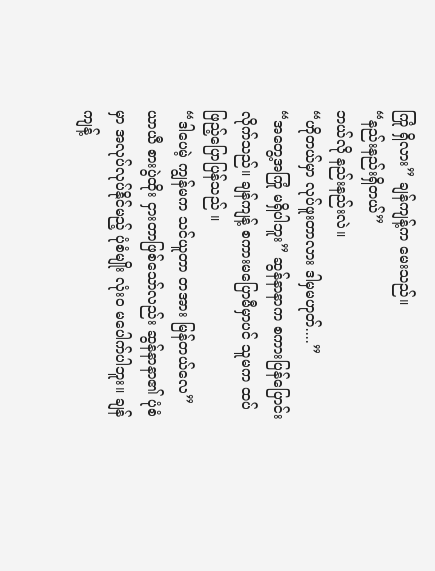ကြုံ ရှိလား” ချန်ကျန့်က မေးသည်။
“နည်းနည်းရှိတယ်”
ဘယ်လို နည်းနည်းလဲ။
“ဟိုတယ်မှာ လုပ်ဖူးတာလား ဒါမှမဟုတ်....”
“အတွေ့အကြုံ မရှိပါဘူး” ဆွန်နာနာက စကားပြန်ပြောင်းလိုက်သည်။ ချန်ကျန့် စကားမပြောမီမှာပင် သူမက ထပ်ဖြည့်ပြောပြန်သည် ။
“ဒါပေမဲ့ ကျွန်မက သင်ယူတာ တအား မြန်တယ်လေ”
ယာယီ စားပွဲထိုး ငှားတာဖြစ်သော်လည်း ဆွန်နာနာ၏ ပုံစံမှာ အလုပ်လုပ်နိုင်မည့် ပုံစံမျိုး လုံးဝ မပေါက်ပါဘူး။ ချန်ကျန့်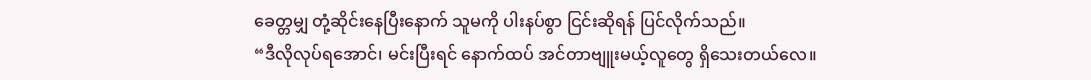ခေတ္တမျှ တုံ့ဆိုင်းနေပြီးနောက် သူမကို ပါးနပ်စွာ ငြင်းဆိုရန် ပြင်လိုက်သည်။
“ဒီလိုလုပ်ရအောင်၊ မင်းပြီးရင် နောက်ထပ် အင်တာဗျူးမယ့်လူတွေ ရှိသေးတယ်လေ။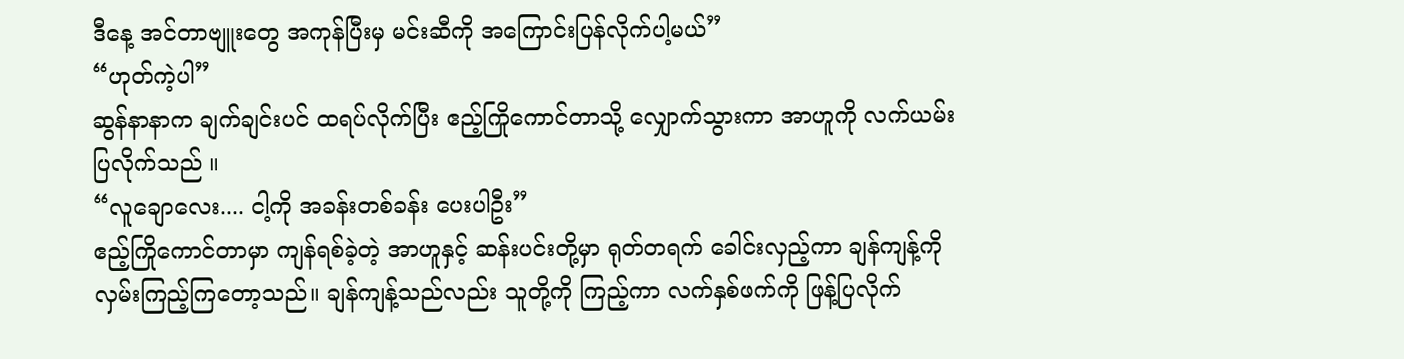ဒီနေ့ အင်တာဗျူးတွေ အကုန်ပြီးမှ မင်းဆီကို အကြောင်းပြန်လိုက်ပါ့မယ်”
“ဟုတ်ကဲ့ပါ”
ဆွန်နာနာက ချက်ချင်းပင် ထရပ်လိုက်ပြီး ဧည့်ကြိုကောင်တာသို့ လျှောက်သွားကာ အာဟူကို လက်ယမ်းပြလိုက်သည် ။
“လူချောလေး.... ငါ့ကို အခန်းတစ်ခန်း ပေးပါဦး”
ဧည့်ကြိုကောင်တာမှာ ကျန်ရစ်ခဲ့တဲ့ အာဟူနှင့် ဆန်းပင်းတို့မှာ ရုတ်တရက် ခေါင်းလှည့်ကာ ချန်ကျန့်ကို လှမ်းကြည့်ကြတော့သည်။ ချန်ကျန့်သည်လည်း သူတို့ကို ကြည့်ကာ လက်နှစ်ဖက်ကို ဖြန့်ပြလိုက်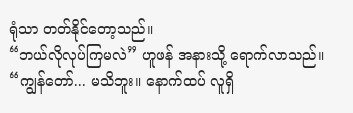ရုံသာ တတ်နိုင်တော့သည်။
“ဘယ်လိုလုပ်ကြမလဲ” ဟူဖန် အနားသို့ ရောက်လာသည်။
“ကျွန်တော်... မသိဘူး။ နောက်ထပ် လူရှိ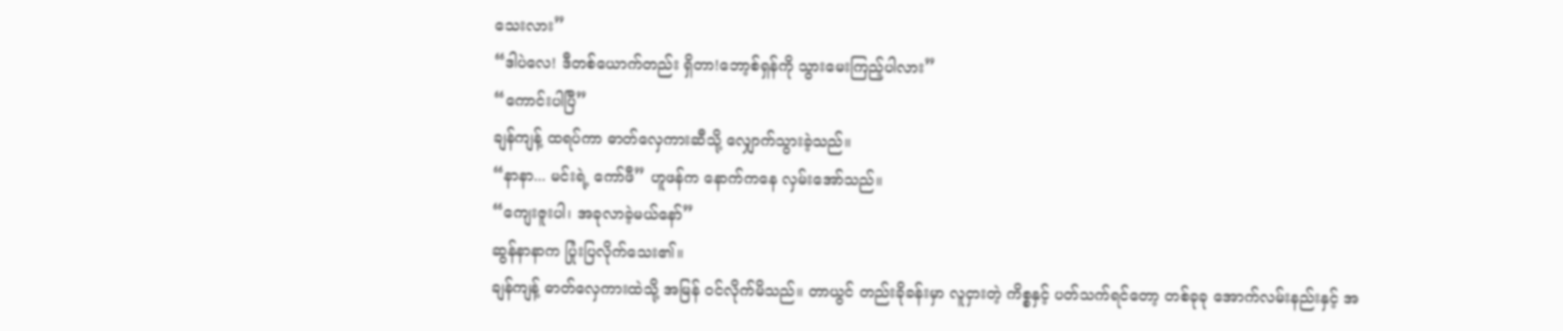သေးလား”
“ဒါပဲလေ! ဒီတစ်ယောက်တည်း ရှိတာ!ဘော့စ်ရှန်ကို သွားမေးကြည့်ပါလား”
“ကောင်းပါပြီ”
ချန်ကျန့် ထရပ်ကာ ဓာတ်လှေကားဆီသို့ လျှောက်သွားခဲ့သည်။
“နာနာ... မင်းရဲ့ ကော်ဖီ” ဟူဖန်က နောက်ကနေ လှမ်းအော်သည်။
“ကျေးဇူးပါ၊ အခုလာခဲ့မယ်နော်”
ဆွန်နာနာက ပြုံးပြလိုက်သေး၏။
ချန်ကျန့် ဓာတ်လှေကားထဲသို့ အမြန် ဝင်လိုက်မိသည်။ တာယွင် တည်းခိုခန်းမှာ လူငှားတဲ့ ကိစ္စနှင့် ပတ်သက်ရင်တော့ တစ်ခုခု အောက်လမ်းနည်းနှင့် အ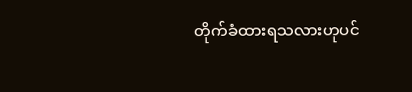တိုက်ခံထားရသလားဟုပင်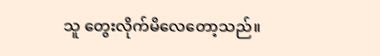သူ တွေးလိုက်မိလေတော့သည်။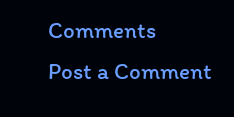Comments
Post a Comment